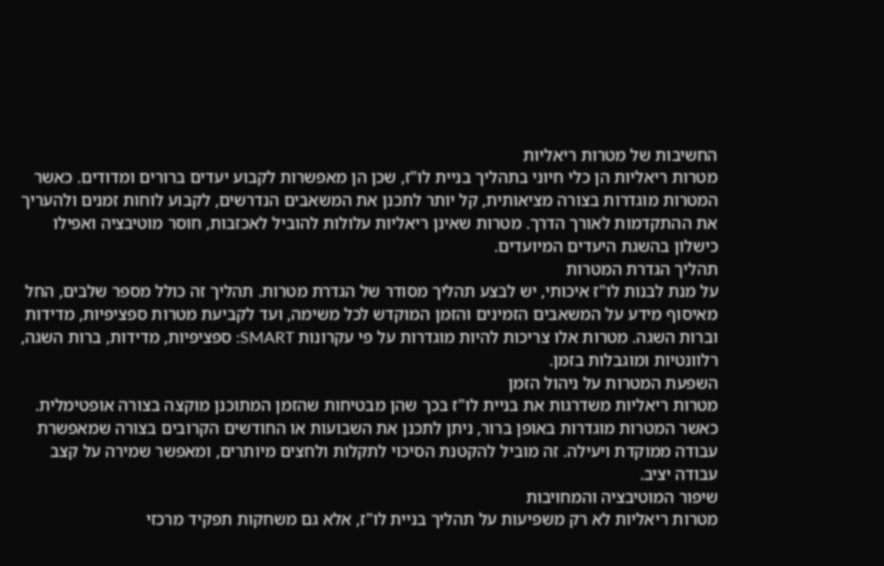החשיבות של מטרות ריאליות
מטרות ריאליות הן כלי חיוני בתהליך בניית לו"ז, שכן הן מאפשרות לקבוע יעדים ברורים ומדודים. כאשר המטרות מוגדרות בצורה מציאותית, קל יותר לתכנן את המשאבים הנדרשים, לקבוע לוחות זמנים ולהעריך את ההתקדמות לאורך הדרך. מטרות שאינן ריאליות עלולות להוביל לאכזבות, חוסר מוטיבציה ואפילו כישלון בהשגת היעדים המיועדים.
תהליך הגדרת המטרות
על מנת לבנות לו"ז איכותי, יש לבצע תהליך מסודר של הגדרת מטרות. תהליך זה כולל מספר שלבים, החל מאיסוף מידע על המשאבים הזמינים והזמן המוקדש לכל משימה, ועד לקביעת מטרות ספציפיות, מדידות וברות השגה. מטרות אלו צריכות להיות מוגדרות על פי עקרונות SMART: ספציפיות, מדידות, ברות השגה, רלוונטיות ומוגבלות בזמן.
השפעת המטרות על ניהול הזמן
מטרות ריאליות משדרגות את בניית לו"ז בכך שהן מבטיחות שהזמן המתוכנן מוקצה בצורה אופטימלית. כאשר המטרות מוגדרות באופן ברור, ניתן לתכנן את השבועות או החודשים הקרובים בצורה שמאפשרת עבודה ממוקדת ויעילה. זה מוביל להקטנת הסיכוי לתקלות ולחצים מיותרים, ומאפשר שמירה על קצב עבודה יציב.
שיפור המוטיבציה והמחויבות
מטרות ריאליות לא רק משפיעות על תהליך בניית לו"ז, אלא גם משחקות תפקיד מרכזי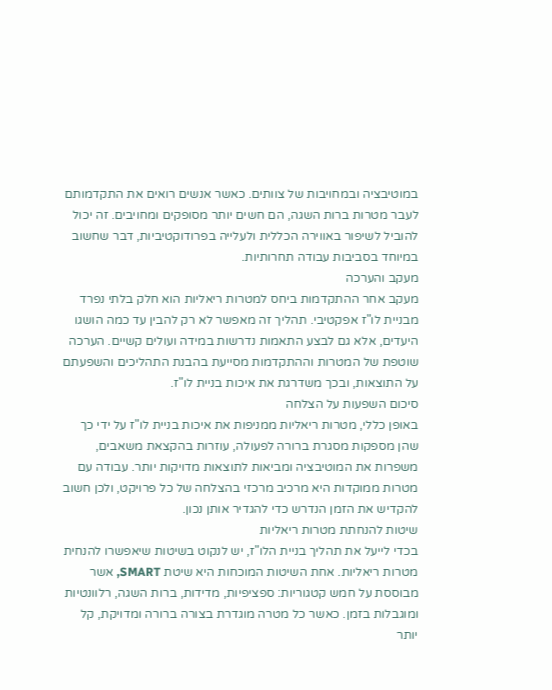במוטיבציה ובמחויבות של צוותים. כאשר אנשים רואים את התקדמותם לעבר מטרות ברות השגה, הם חשים יותר מסופקים ומחויבים. זה יכול להוביל לשיפור באווירה הכללית ולעלייה בפרודוקטיביות, דבר שחשוב במיוחד בסביבות עבודה תחרותיות.
מעקב והערכה
מעקב אחר ההתקדמות ביחס למטרות ריאליות הוא חלק בלתי נפרד מבניית לו"ז אפקטיבי. תהליך זה מאפשר לא רק להבין עד כמה הושגו היעדים, אלא גם לבצע התאמות נדרשות במידה ועולים קשיים. הערכה שוטפת של המטרות וההתקדמות מסייעת בהבנת התהליכים והשפעתם על התוצאות, ובכך משדרגת את איכות בניית לו"ז.
סיכום השפעות על הצלחה
באופן כללי, מטרות ריאליות ממניפות את איכות בניית לו"ז על ידי כך שהן מספקות מסגרת ברורה לפעולה, עוזרות בהקצאת משאבים, משפרות את המוטיבציה ומביאות לתוצאות מדויקות יותר. עבודה עם מטרות ממוקדות היא מרכיב מרכזי בהצלחה של כל פרויקט, ולכן חשוב להקדיש את הזמן הנדרש כדי להגדיר אותן נכון.
שיטות להנחתת מטרות ריאליות
בכדי לייעל את תהליך בניית הלו"ז, יש לנקוט בשיטות שיאפשרו להנחית מטרות ריאליות. אחת השיטות המוכחות היא שיטת SMART, אשר מבוססת על חמש קטגוריות: ספציפיות, מדידות, ברות השגה, רלוונטיות ומוגבלות בזמן. כאשר כל מטרה מוגדרת בצורה ברורה ומדויקת, קל יותר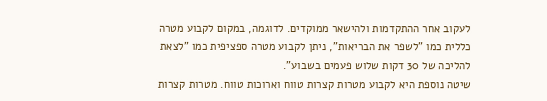לעקוב אחר ההתקדמות ולהישאר ממוקדים. לדוגמה, במקום לקבוע מטרה כללית כמו "לשפר את הבריאות", ניתן לקבוע מטרה ספציפית כמו "לצאת להליכה של 30 דקות שלוש פעמים בשבוע".
שיטה נוספת היא לקבוע מטרות קצרות טווח וארוכות טווח. מטרות קצרות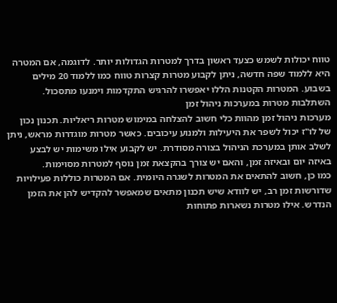טווח יכולות לשמש כצעד ראשון בדרך למטרות הגדולות יותר. לדוגמה, אם המטרה היא ללמוד שפה חדשה, ניתן לקבוע מטרות קצרות טווח כמו ללמוד 20 מילים בשבוע. המטרות הקטנות הללו יאפשרו להרגיש התקדמות וימנעו מתסכול.
השתלבות מטרות במערכות ניהול זמן
מערכות ניהול זמן מהוות כלי חשוב להצלחה במימוש מטרות ריאליות. תכנון נכון של לו"ז יכול לשפר את היעילות ולמנוע עיכובים. כאשר מטרות מוגדרות מראש, ניתן לשלב אותן במערכת הניהול בצורה מסודרת. יש לקבוע אילו משימות יש לבצע באיזה יום ובאיזה זמן, והאם יש צורך בהקצאת זמן נוסף למטרות מסוימות.
כמו כן, חשוב להתאים את המטרות לשגרה היומית. אם המטרות כוללות פעילויות שדורשות זמן רב, יש לוודא שיש תכנון מתאים שמאפשר להקדיש להן את הזמן הנדרש. אילו מטרות נשארות פתוחות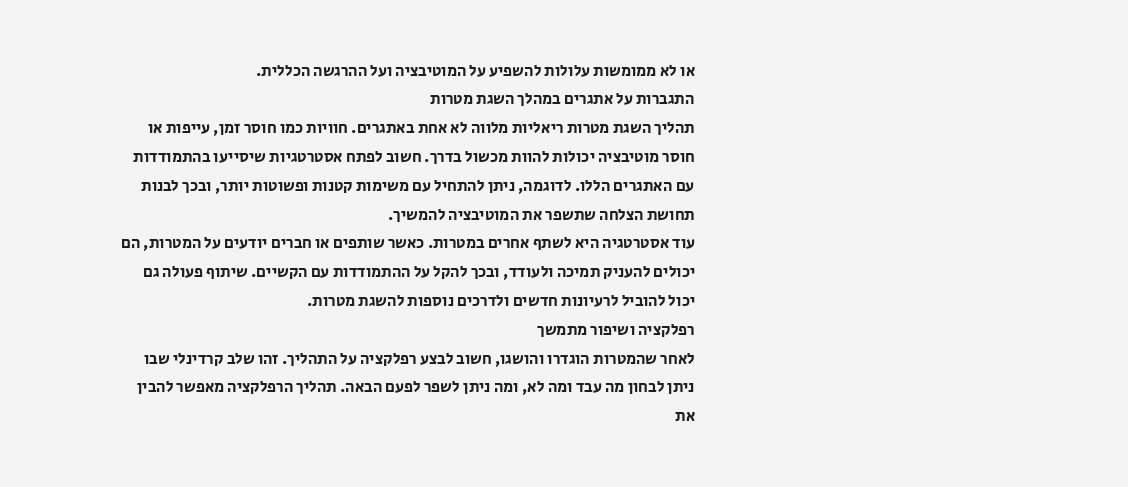או לא ממומשות עלולות להשפיע על המוטיבציה ועל ההרגשה הכללית.
התגברות על אתגרים במהלך השגת מטרות
תהליך השגת מטרות ריאליות מלווה לא אחת באתגרים. חוויות כמו חוסר זמן, עייפות או חוסר מוטיבציה יכולות להוות מכשול בדרך. חשוב לפתח אסטרטגיות שיסייעו בהתמודדות עם האתגרים הללו. לדוגמה, ניתן להתחיל עם משימות קטנות ופשוטות יותר, ובכך לבנות תחושת הצלחה שתשפר את המוטיבציה להמשיך.
עוד אסטרטגיה היא לשתף אחרים במטרות. כאשר שותפים או חברים יודעים על המטרות, הם יכולים להעניק תמיכה ולעודד, ובכך להקל על ההתמודדות עם הקשיים. שיתוף פעולה גם יכול להוביל לרעיונות חדשים ולדרכים נוספות להשגת מטרות.
רפלקציה ושיפור מתמשך
לאחר שהמטרות הוגדרו והושגו, חשוב לבצע רפלקציה על התהליך. זהו שלב קרדינלי שבו ניתן לבחון מה עבד ומה לא, ומה ניתן לשפר לפעם הבאה. תהליך הרפלקציה מאפשר להבין את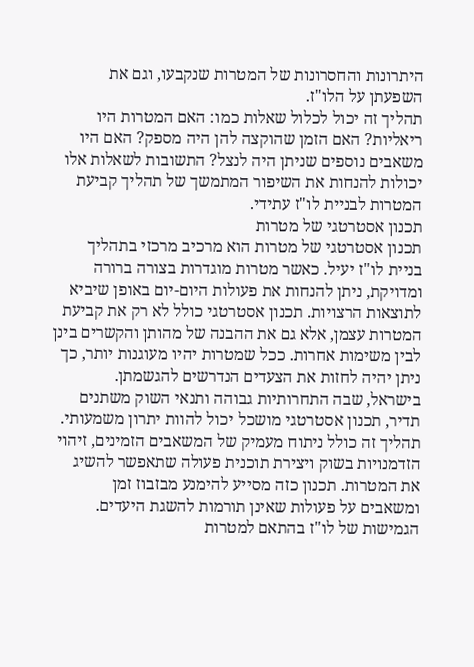היתרונות והחסרונות של המטרות שנקבעו, וגם את השפעתן על הלו"ז.
תהליך זה יכול לכלול שאלות כמו: האם המטרות היו ריאליות? האם הזמן שהוקצה להן היה מספק? האם היו משאבים נוספים שניתן היה לנצל? התשובות לשאלות אלו יכולות להנחות את השיפור המתמשך של תהליך קביעת המטרות לבניית לו"ז עתידי.
תכנון אסטרטגי של מטרות
תכנון אסטרטגי של מטרות הוא מרכיב מרכזי בתהליך בניית לו"ז יעיל. כאשר מטרות מוגדרות בצורה ברורה ומדויקת, ניתן להנחות את פעולות היום-יום באופן שיביא לתוצאות הרצויות. תכנון אסטרטגי כולל לא רק את קביעת המטרות עצמן, אלא גם את ההבנה של מהותן והקשרים בינן לבין משימות אחרות. ככל שמטרות יהיו מעוגנות יותר, כך ניתן יהיה לחזות את הצעדים הנדרשים להגשמתן.
בישראל, שבה התחרותיות גבוהה ותנאי השוק משתנים תדיר, תכנון אסטרטגי מושכל יכול להוות יתרון משמעותי. תהליך זה כולל ניתוח מעמיק של המשאבים הזמינים, זיהוי הזדמנויות בשוק ויצירת תוכנית פעולה שתאפשר להשיג את המטרות. תכנון כזה מסייע להימנע מבזבוז זמן ומשאבים על פעולות שאינן תורמות להשגת היעדים.
הגמישות של לו"ז בהתאם למטרות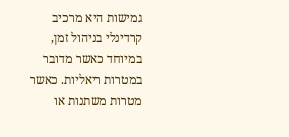גמישות היא מרכיב קרדינלי בניהול זמן, במיוחד כאשר מדובר במטרות ריאליות. כאשר מטרות משתנות או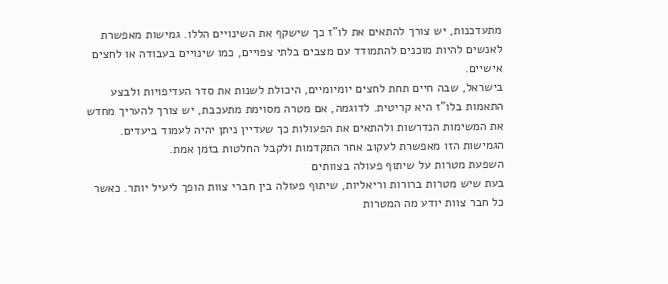מתעדכנות, יש צורך להתאים את לו"ז כך שישקף את השינויים הללו. גמישות מאפשרת לאנשים להיות מוכנים להתמודד עם מצבים בלתי צפויים, כמו שינויים בעבודה או לחצים אישיים.
בישראל, שבה חיים תחת לחצים יומיומיים, היכולת לשנות את סדר העדיפויות ולבצע התאמות בלו"ז היא קריטית. לדוגמה, אם מטרה מסוימת מתעכבת, יש צורך להעריך מחדש את המשימות הנדרשות ולהתאים את הפעולות כך שעדיין ניתן יהיה לעמוד ביעדים. הגמישות הזו מאפשרת לעקוב אחר התקדמות ולקבל החלטות בזמן אמת.
השפעת מטרות על שיתוף פעולה בצוותים
בעת שיש מטרות ברורות וריאליות, שיתוף פעולה בין חברי צוות הופך ליעיל יותר. כאשר כל חבר צוות יודע מה המטרות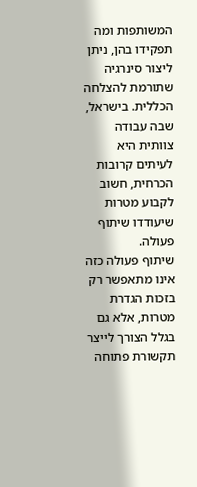המשותפות ומה תפקידו בהן, ניתן ליצור סינרגיה שתורמת להצלחה הכללית. בישראל, שבה עבודה צוותית היא לעיתים קרובות הכרחית, חשוב לקבוע מטרות שיעודדו שיתוף פעולה.
שיתוף פעולה כזה אינו מתאפשר רק בזכות הגדרת מטרות, אלא גם בגלל הצורך לייצר תקשורת פתוחה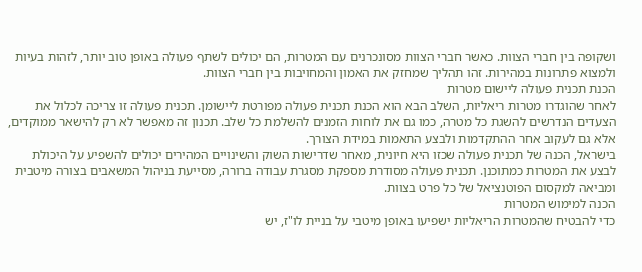ושקופה בין חברי הצוות. כאשר חברי הצוות מסונכרנים עם המטרות, הם יכולים לשתף פעולה באופן טוב יותר, לזהות בעיות ולמצוא פתרונות במהירות. זהו תהליך שמחזק את האמון והמחויבות בין חברי הצוות.
הכנת תכנית פעולה ליישום מטרות
לאחר שהוגדרו מטרות ריאליות, השלב הבא הוא הכנת תכנית פעולה מפורטת ליישומן. תכנית פעולה זו צריכה לכלול את הצעדים הנדרשים להשגת כל מטרה, כמו גם את לוחות הזמנים להשלמת כל שלב. תכנון זה מאפשר לא רק להישאר ממוקדים, אלא גם לעקוב אחר ההתקדמות ולבצע התאמות במידת הצורך.
בישראל, הכנה של תכנית פעולה שכזו היא חיונית, מאחר שדרישות השוק והשינויים המהירים יכולים להשפיע על היכולת לבצע את המטרות כמתוכנן. תכנית פעולה מסודרת מספקת מסגרת עבודה ברורה, מסייעת בניהול המשאבים בצורה מיטבית ומביאה למקסום הפוטנציאל של כל פרט בצוות.
הכנה למימוש המטרות
כדי להבטיח שהמטרות הריאליות ישפיעו באופן מיטבי על בניית לו"ז, יש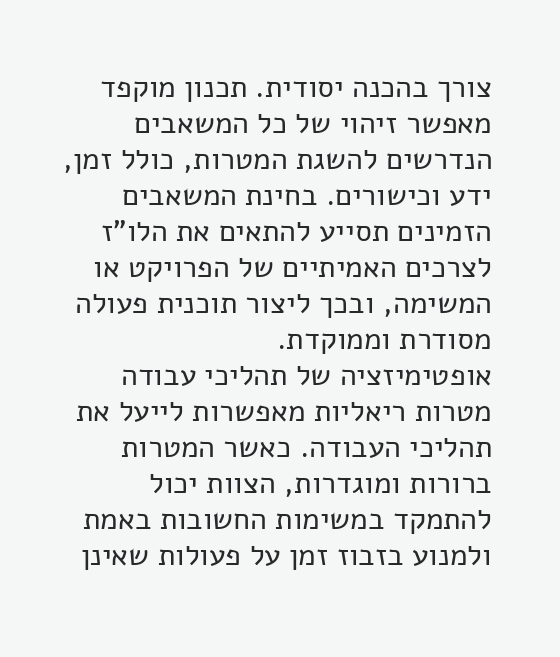צורך בהכנה יסודית. תכנון מוקפד מאפשר זיהוי של כל המשאבים הנדרשים להשגת המטרות, כולל זמן, ידע וכישורים. בחינת המשאבים הזמינים תסייע להתאים את הלו"ז לצרכים האמיתיים של הפרויקט או המשימה, ובכך ליצור תוכנית פעולה מסודרת וממוקדת.
אופטימיזציה של תהליכי עבודה
מטרות ריאליות מאפשרות לייעל את תהליכי העבודה. כאשר המטרות ברורות ומוגדרות, הצוות יכול להתמקד במשימות החשובות באמת ולמנוע בזבוז זמן על פעולות שאינן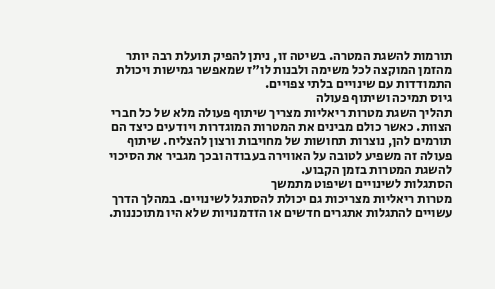תורמות להשגת המטרה. בשיטה זו, ניתן להפיק תועלת רבה יותר מהזמן המוקצה לכל משימה ולבנות לו"ז שמאפשר גמישות ויכולת התמודדות עם שינויים בלתי צפויים.
גיוס תמיכה ושיתוף פעולה
תהליך השגת מטרות ריאליות מצריך שיתוף פעולה מלא של כל חברי הצוות. כאשר כולם מבינים את המטרות המוגדרות ויודעים כיצד הם תורמים להן, נוצרות תחושות של מחויבות ורצון להצליח. שיתוף פעולה זה משפיע לטובה על האווירה בעבודה ובכך מגביר את הסיכוי להשגת המטרות בזמן הקבוע.
הסתגלות לשינויים ושיפוט מתמשך
מטרות ריאליות מצריכות גם יכולת להסתגל לשינויים. במהלך הדרך עשויים להתגלות אתגרים חדשים או הזדמנויות שלא היו מתוכננות.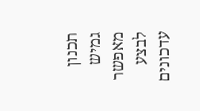תכנון גמיש מאפשר לבצע עדכונים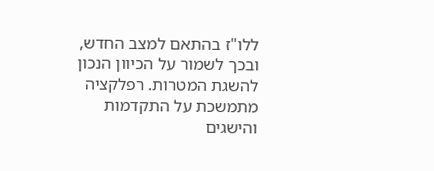ללו"ז בהתאם למצב החדש, ובכך לשמור על הכיוון הנכון להשגת המטרות. רפלקציה מתמשכת על התקדמות והישגים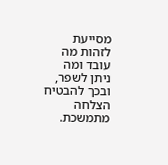מסייעת לזהות מה עובד ומה ניתן לשפר, ובכך להבטיח הצלחה מתמשכת.